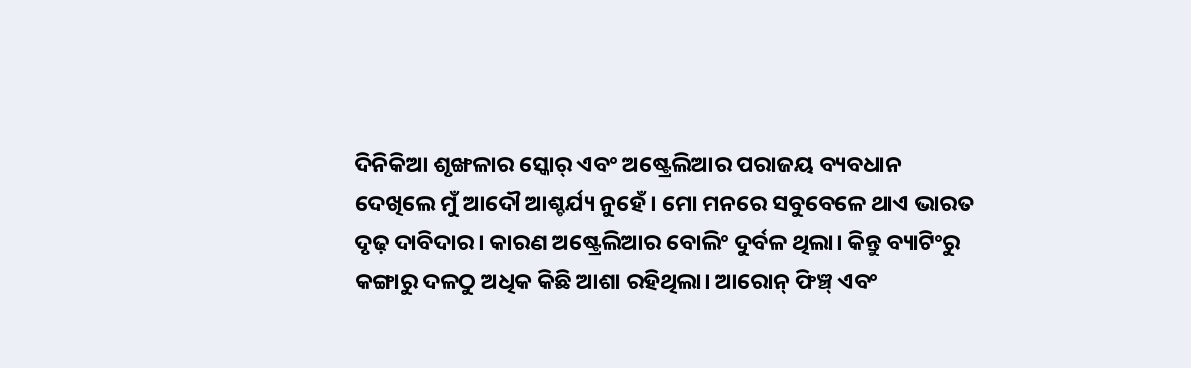ଦିନିକିଆ ଶୃଙ୍ଖଳାର ସ୍କୋର୍ ଏବଂ ଅଷ୍ଟ୍ରେଲିଆର ପରାଜୟ ବ୍ୟବଧାନ ଦେଖିଲେ ମୁଁ ଆଦୌ ଆଶ୍ଚର୍ଯ୍ୟ ନୁହେଁ। ମୋ ମନରେ ସବୁବେଳେ ଥାଏ ଭାରତ ଦୃଢ଼ ଦାବିଦାର। କାରଣ ଅଷ୍ଟ୍ରେଲିଆର ବୋଲିଂ ଦୁର୍ବଳ ଥିଲା। କିନ୍ତୁ ବ୍ୟାଟିଂରୁ କଙ୍ଗାରୁ ଦଳଠୁ ଅଧିକ କିଛି ଆଶା ରହିଥିଲା। ଆରୋନ୍ ଫିଞ୍ଚ୍ ଏବଂ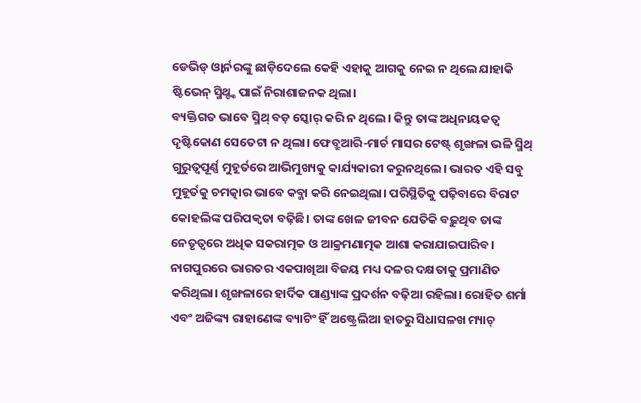ଡେଭିଡ୍ ଓ୍ଵାର୍ନରଙ୍କୁ ଛାଡ଼ିଦେଲେ କେହି ଏହାକୁ ଆଗକୁ ନେଇ ନ ଥିଲେ ଯାହାକି ଷ୍ଟିଭେନ୍ ସ୍ମିଥ୍ଙ୍କ ପାଇଁ ନିରାଶାଜନକ ଥିଲା।
ବ୍ୟକ୍ତିଗତ ଭାବେ ସ୍ମିଥ୍ ବଡ଼ ସ୍କୋର୍ କରି ନ ଥିଲେ। କିନ୍ତୁ ତାଙ୍କ ଅଧିନାୟକତ୍ୱ ଦୃଷ୍ଟିକୋଣ ସେତେଟା ନ ଥିଲା। ଫେବ୍ରୁଆରି-ମାର୍ଚ ମାସର ଟେଷ୍ଟ୍ ଶୃଙ୍ଖଳା ଭଳି ସ୍ମିଥ୍ ଗୁରୁତ୍ୱପୂର୍ଣ୍ଣ ମୁହୂର୍ତରେ ଆଭିମୁଖ୍ୟକୁ କାର୍ଯ୍ୟକାରୀ କରୁନଥିଲେ। ଭାରତ ଏହି ସବୁ ମୁହୂର୍ତକୁ ଚମତ୍କାର ଭାବେ କବ୍ଜା କରି ନେଇଥିଲା। ପରିସ୍ଥିତିକୁ ପଢ଼ିବାରେ ବିରାଟ କୋହଲିଙ୍କ ପରିପକ୍ୱତା ବଢ଼ିଛି। ତାଙ୍କ ଖେଳ ଜୀବନ ଯେତିକି ବଢ଼ୁଥିବ ତାଙ୍କ ନେତୃତ୍ୱରେ ଅଧିକ ସକରାତ୍ମକ ଓ ଆକ୍ରମଣାତ୍ମକ ଆଶା କରାଯାଇପାରିବ। ନାଗପୁରରେ ଭାରତର ଏକପାଖିଆ ବିଜୟ ମଧ୍ୟ ଦଳର ଦକ୍ଷତାକୁ ପ୍ରମାଣିତ କରିଥିଲା। ଶୃଙ୍ଖଳାରେ ହାର୍ଦିକ ପାଣ୍ଡ୍ୟାଙ୍କ ପ୍ରଦର୍ଶନ ବଢ଼ିଆ ରହିଲା। ରୋହିତ ଶର୍ମା ଏବଂ ଅଜିଙ୍କ୍ୟ ରାହାଣେଙ୍କ ବ୍ୟାଟିଂ ହିଁ ଅଷ୍ଟ୍ରେଲିଆ ହାତରୁ ସିଧାସଳଖ ମ୍ୟାଚ୍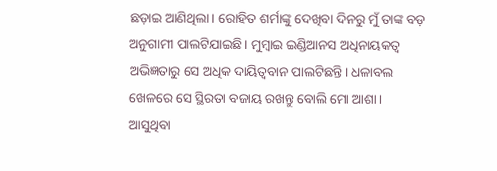ଛଡ଼ାଇ ଆଣିଥିଲା। ରୋହିତ ଶର୍ମାଙ୍କୁ ଦେଖିବା ଦିନରୁ ମୁଁ ତାଙ୍କ ବଡ଼ ଅନୁଗାମୀ ପାଲଟିଯାଇଛି। ମୁମ୍ବାଇ ଇଣ୍ଡିଆନସ ଅଧିନାୟକତ୍ୱ ଅଭିଜ୍ଞତାରୁ ସେ ଅଧିକ ଦାୟିତ୍ୱବାନ ପାଲଟିଛନ୍ତି। ଧଳାବଲ ଖେଳରେ ସେ ସ୍ଥିରତା ବଜାୟ ରଖନ୍ତୁ ବୋଲି ମୋ ଆଶା।
ଆସୁଥିବା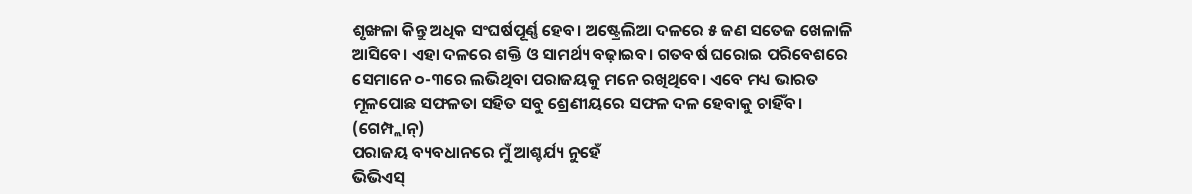ଶୃଙ୍ଖଳା କିନ୍ତୁ ଅଧିକ ସଂଘର୍ଷପୂର୍ଣ୍ଣ ହେବ। ଅଷ୍ଟ୍ରେଲିଆ ଦଳରେ ୫ ଜଣ ସତେଜ ଖେଳାଳି ଆସିବେ। ଏହା ଦଳରେ ଶକ୍ତି ଓ ସାମର୍ଥ୍ୟ ବଢ଼ାଇବ। ଗତବର୍ଷ ଘରୋଇ ପରିବେଶରେ ସେମାନେ ୦-୩ରେ ଲଭିଥିବା ପରାଜୟକୁ ମନେ ରଖିଥିବେ। ଏବେ ମଧ୍ୟ ଭାରତ ମୂଳପୋଛ ସଫଳତା ସହିତ ସବୁ ଶ୍ରେଣୀୟରେ ସଫଳ ଦଳ ହେବାକୁ ଚାହିଁବ। (ଗେମ୍ପ୍ଲାନ୍)
ପରାଜୟ ବ୍ୟବଧାନରେ ମୁଁ ଆଶ୍ଚର୍ଯ୍ୟ ନୁହେଁ
ଭିଭିଏସ୍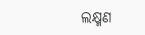ଲକ୍ଷ୍ମଣ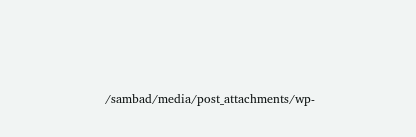/sambad/media/post_attachments/wp-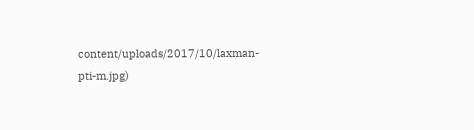content/uploads/2017/10/laxman-pti-m.jpg)